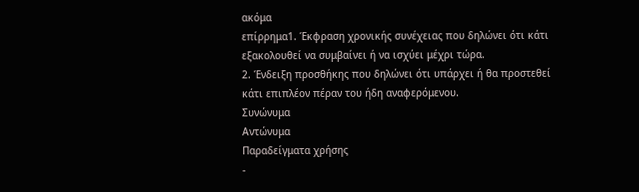ακόμα
επίρρημα1. Έκφραση χρονικής συνέχειας που δηλώνει ότι κάτι εξακολουθεί να συμβαίνει ή να ισχύει μέχρι τώρα.
2. Ένδειξη προσθήκης που δηλώνει ότι υπάρχει ή θα προστεθεί κάτι επιπλέον πέραν του ήδη αναφερόμενου.
Συνώνυμα
Αντώνυμα
Παραδείγματα χρήσης
-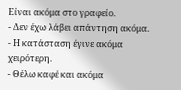Είναι ακόμα στο γραφείο.
- Δεν έχω λάβει απάντηση ακόμα.
- Η κατάσταση έγινε ακόμα χειρότερη.
- Θέλω καφέ και ακόμα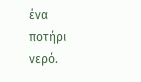ένα ποτήρι νερό.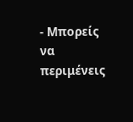- Μπορείς να περιμένεις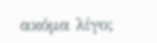ακόμα λίγο;